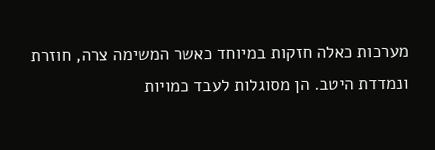מערכות כאלה חזקות במיוחד כאשר המשימה צרה, חוזרת ונמדדת היטב. הן מסוגלות לעבד כמויות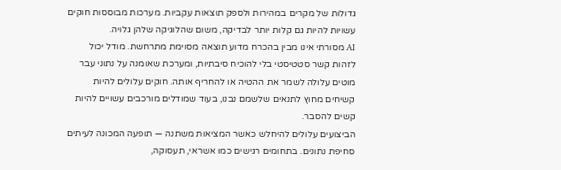גדולות של מקרים במהירות ולספק תוצאות עקביות. מערכות מבוססות חוקים עשויות להיות גם קלות יותר לבדיקה, משום שהלוגיקה שלהן גלויה.
AI מסורתי אינו מבין בהכרח מדוע תוצאה מסוימת מתרחשת. מודל יכול לזהות קשר סטטיסטי בלי להוכיח סיבתיות, ומערכת שאומנה על נתוני עבר מוטים עלולה לשמר את ההטיה או להחריף אותה. חוקים עלולים להיות קשיחים מחוץ לתנאים שלשמם נבנו, בעוד שמודלים מורכבים עשויים להיות קשים להסבר.
הביצועים עלולים להיחלש כאשר המציאות משתנה — תופעה המכונה לעיתים סחיפת נתונים. בתחומים רגישים כמו אשראי, תעסוקה,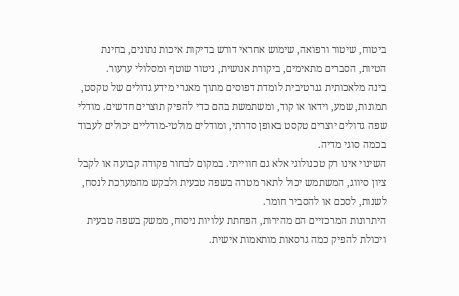ביטוח, שיטור ורפואה, שימוש אחראי דורש בדיקות איכות נתונים, בחינת הטיות, הסברים מתאימים, ביקורת אנושית, ניטור שוטף ומסלולי ערעור.
בינה מלאכותית גנרטיבית לומדת דפוסים מתוך מאגרי מידע גדולים של טקסט, תמונות, שמע, וידאו או קוד, ומשתמשת בהם כדי להפיק תוצרים חדשים. מודלי שפה גדולים יוצרים טקסט באופן סדרתי, ומודלים מולטי-מודליים יכולים לעבוד בכמה סוגי מדיה.
השינוי אינו רק טכנולוגי אלא גם חווייתי. במקום לבחור פקודה קבועה או לקבל ציון סיווג, המשתמש יכול לתאר מטרה בשפה טבעית ולבקש מהמערכת לנסח, לשנות, לסכם או להסביר חומר.
היתרונות המרכזיים הם מהירות, הפחתת עלויות ניסוח, ממשק בשפה טבעית ויכולת להפיק כמה גרסאות מותאמות אישית.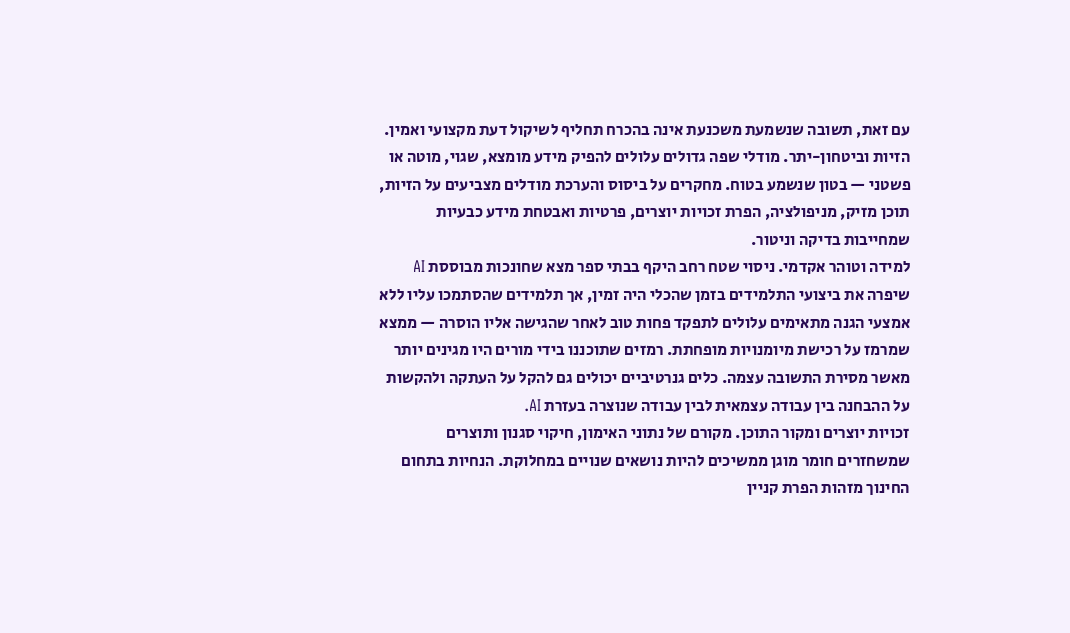עם זאת, תשובה שנשמעת משכנעת אינה בהכרח תחליף לשיקול דעת מקצועי ואמין.
הזיות וביטחון-יתר. מודלי שפה גדולים עלולים להפיק מידע מומצא, שגוי, מוטה או פשטני — בטון שנשמע בטוח. מחקרים על ביסוס והערכת מודלים מצביעים על הזיות, תוכן מזיק, מניפולציה, הפרת זכויות יוצרים, פרטיות ואבטחת מידע כבעיות שמחייבות בדיקה וניטור.
למידה וטוהר אקדמי. ניסוי שטח רחב היקף בבתי ספר מצא שחונכות מבוססת AI שיפרה את ביצועי התלמידים בזמן שהכלי היה זמין, אך תלמידים שהסתמכו עליו ללא אמצעי הגנה מתאימים עלולים לתפקד פחות טוב לאחר שהגישה אליו הוסרה — ממצא שמרמז על רכישת מיומנויות מופחתת. רמזים שתוכננו בידי מורים היו מגינים יותר מאשר מסירת התשובה עצמה. כלים גנרטיביים יכולים גם להקל על העתקה ולהקשות על ההבחנה בין עבודה עצמאית לבין עבודה שנוצרה בעזרת AI.
זכויות יוצרים ומקור התוכן. מקורם של נתוני האימון, חיקוי סגנון ותוצרים שמשחזרים חומר מוגן ממשיכים להיות נושאים שנויים במחלוקת. הנחיות בתחום החינוך מזהות הפרת קניין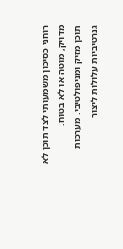רוחני כסיכון משמעותי לצד תוכן לא מדויק, מוטה או לא בטוח.
תוכן מזיק ומניפולטיבי. מערכות גנרטיביות עלולות ליצור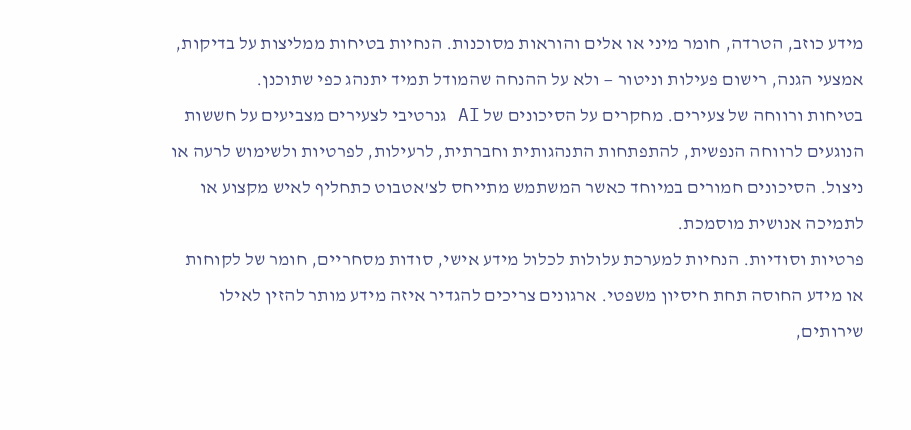מידע כוזב, הטרדה, חומר מיני או אלים והוראות מסוכנות. הנחיות בטיחות ממליצות על בדיקות, אמצעי הגנה, רישום פעילות וניטור — ולא על ההנחה שהמודל תמיד יתנהג כפי שתוכנן.
בטיחות ורווחה של צעירים. מחקרים על הסיכונים של AI גנרטיבי לצעירים מצביעים על חששות הנוגעים לרווחה הנפשית, להתפתחות התנהגותית וחברתית, לרעילות, לפרטיות ולשימוש לרעה או ניצול. הסיכונים חמורים במיוחד כאשר המשתמש מתייחס לצ'אטבוט כתחליף לאיש מקצוע או לתמיכה אנושית מוסמכת.
פרטיות וסודיות. הנחיות למערכת עלולות לכלול מידע אישי, סודות מסחריים, חומר של לקוחות או מידע החוסה תחת חיסיון משפטי. ארגונים צריכים להגדיר איזה מידע מותר להזין לאילו שירותים,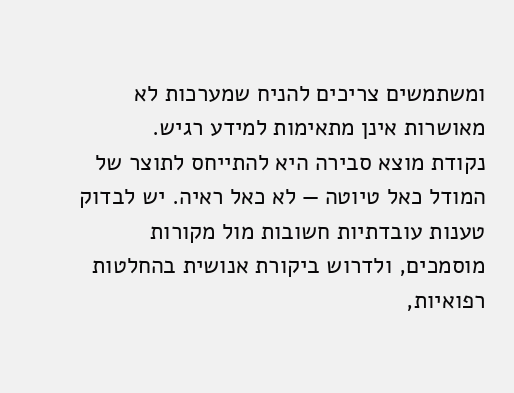ומשתמשים צריכים להניח שמערכות לא מאושרות אינן מתאימות למידע רגיש.
נקודת מוצא סבירה היא להתייחס לתוצר של המודל כאל טיוטה — לא כאל ראיה. יש לבדוק טענות עובדתיות חשובות מול מקורות מוסמכים, ולדרוש ביקורת אנושית בהחלטות רפואיות,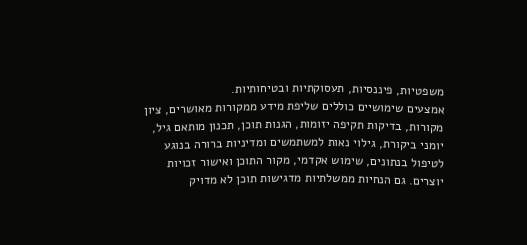משפטיות, פיננסיות, תעסוקתיות ובטיחותיות.
אמצעים שימושיים כוללים שליפת מידע ממקורות מאושרים, ציון מקורות, בדיקות תקיפה יזומות, הגנות תוכן, תכנון מותאם גיל, יומני ביקורת, גילוי נאות למשתמשים ומדיניות ברורה בנוגע לטיפול בנתונים, שימוש אקדמי, מקור התוכן ואישור זכויות יוצרים. גם הנחיות ממשלתיות מדגישות תוכן לא מדויק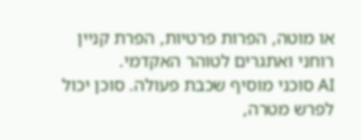או מוטה, הפרות פרטיות, הפרת קניין רוחני ואתגרים לטוהר האקדמי.
AI סוכני מוסיף שכבת פעולה. סוכן יכול לפרש מטרה,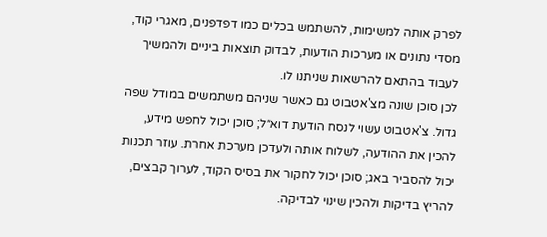לפרק אותה למשימות, להשתמש בכלים כמו דפדפנים, מאגרי קוד, מסדי נתונים או מערכות הודעות, לבדוק תוצאות ביניים ולהמשיך לעבוד בהתאם להרשאות שניתנו לו.
לכן סוכן שונה מצ'אטבוט גם כאשר שניהם משתמשים במודל שפה גדול. צ'אטבוט עשוי לנסח הודעת דוא״ל; סוכן יכול לחפש מידע, להכין את ההודעה, לשלוח אותה ולעדכן מערכת אחרת. עוזר תכנות יכול להסביר באג; סוכן יכול לחקור את בסיס הקוד, לערוך קבצים, להריץ בדיקות ולהכין שינוי לבדיקה.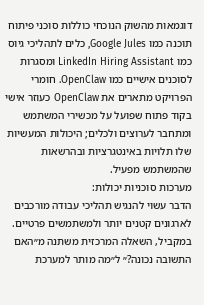דוגמאות מהשוק הנוכחי כוללות סוכני פיתוח תוכנה כמו Google Jules, כלים לתהליכי גיוס כמו LinkedIn Hiring Assistant ומסגרות לסוכנים אישיים כמו OpenClaw. חומרי הפרויקט מתארים את OpenClaw כעוזר אישי בקוד פתוח שפועל על מכשירי המשתמש ומתחבר לערוצים ולכלים; היכולות המעשיות שלו תלויות באינטגרציות ובהרשאות שהמשתמש מפעיל.
מערכות סוכניות יכולות:
הדבר עשוי להנגיש תהליכי עבודה מורכבים לארגונים קטנים יותר ולמשתמשים פרטיים. במקביל, השאלה המרכזית משתנה מ״האם התשובה נכונה?״ ל״מה מותר למערכת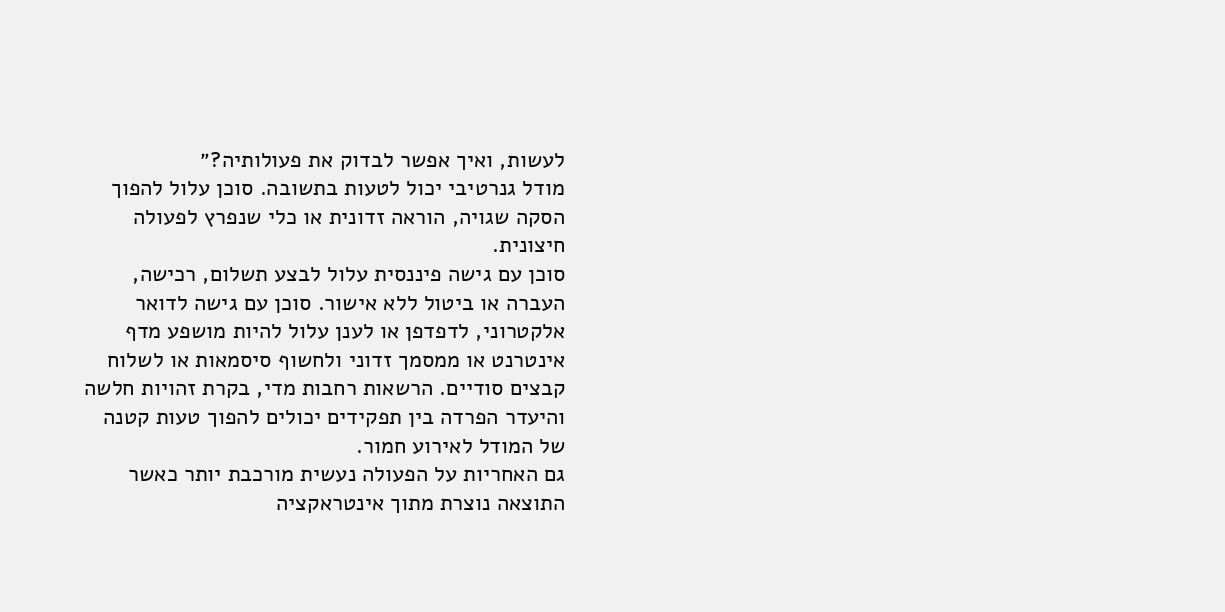לעשות, ואיך אפשר לבדוק את פעולותיה?״
מודל גנרטיבי יכול לטעות בתשובה. סוכן עלול להפוך הסקה שגויה, הוראה זדונית או כלי שנפרץ לפעולה חיצונית.
סוכן עם גישה פיננסית עלול לבצע תשלום, רכישה, העברה או ביטול ללא אישור. סוכן עם גישה לדואר אלקטרוני, לדפדפן או לענן עלול להיות מושפע מדף אינטרנט או ממסמך זדוני ולחשוף סיסמאות או לשלוח קבצים סודיים. הרשאות רחבות מדי, בקרת זהויות חלשה והיעדר הפרדה בין תפקידים יכולים להפוך טעות קטנה של המודל לאירוע חמור.
גם האחריות על הפעולה נעשית מורכבת יותר כאשר התוצאה נוצרת מתוך אינטראקציה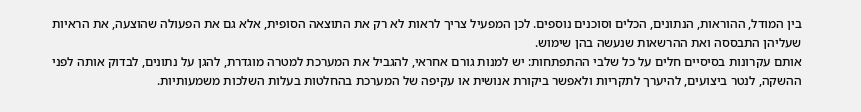בין המודל, ההוראות, הנתונים, הכלים וסוכנים נוספים. לכן המפעיל צריך לראות לא רק את התוצאה הסופית, אלא גם את הפעולה שהוצעה, את הראיות שעליהן התבססה ואת ההרשאות שנעשה בהן שימוש.
אותם עקרונות בסיסיים חלים על כל שלבי ההתפתחות: יש למנות גורם אחראי, להגביל את המערכת למטרה מוגדרת, להגן על נתונים, לבדוק אותה לפני ההשקה, לנטר ביצועים, להיערך לתקריות ולאפשר ביקורת אנושית או עקיפה של המערכת בהחלטות בעלות השלכות משמעותיות.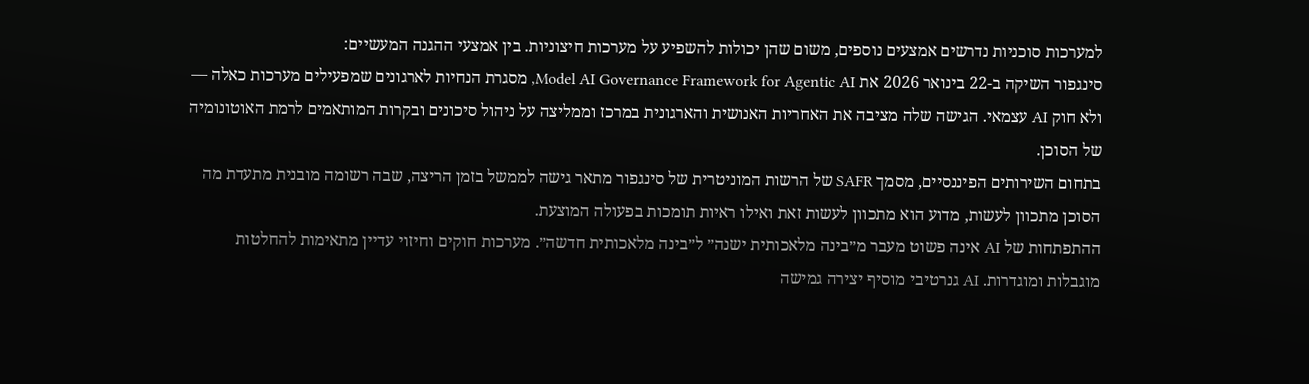למערכות סוכניות נדרשים אמצעים נוספים, משום שהן יכולות להשפיע על מערכות חיצוניות. בין אמצעי ההגנה המעשיים:
סינגפור השיקה ב-22 בינואר 2026 את Model AI Governance Framework for Agentic AI, מסגרת הנחיות לארגונים שמפעילים מערכות כאלה — ולא חוק AI עצמאי. הגישה שלה מציבה את האחריות האנושית והארגונית במרכז וממליצה על ניהול סיכונים ובקרות המותאמים לרמת האוטונומיה של הסוכן.
בתחום השירותים הפיננסיים, מסמך SAFR של הרשות המוניטרית של סינגפור מתאר גישה לממשל בזמן הריצה, שבה רשומה מובנית מתעדת מה הסוכן מתכוון לעשות, מדוע הוא מתכוון לעשות זאת ואילו ראיות תומכות בפעולה המוצעת.
ההתפתחות של AI אינה פשוט מעבר מ״בינה מלאכותית ישנה״ ל״בינה מלאכותית חדשה״. מערכות חוקים וחיזוי עדיין מתאימות להחלטות מוגבלות ומוגדרות. AI גנרטיבי מוסיף יצירה גמישה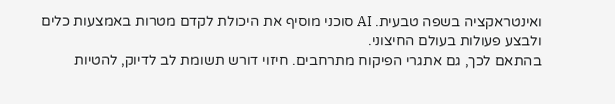ואינטראקציה בשפה טבעית. AI סוכני מוסיף את היכולת לקדם מטרות באמצעות כלים ולבצע פעולות בעולם החיצוני.
בהתאם לכך, גם אתגרי הפיקוח מתרחבים. חיזוי דורש תשומת לב לדיוק, להטיות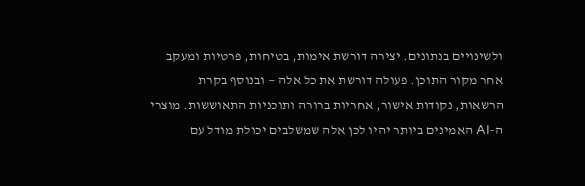ולשינויים בנתונים. יצירה דורשת אימות, בטיחות, פרטיות ומעקב אחר מקור התוכן. פעולה דורשת את כל אלה — ובנוסף בקרת הרשאות, נקודות אישור, אחריות ברורה ותוכניות התאוששות. מוצרי ה-AI האמינים ביותר יהיו לכן אלה שמשלבים יכולת מודל עם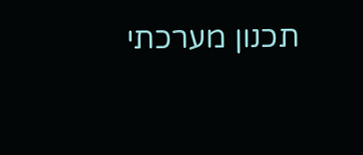תכנון מערכתי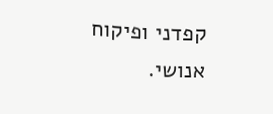קפדני ופיקוח אנושי.